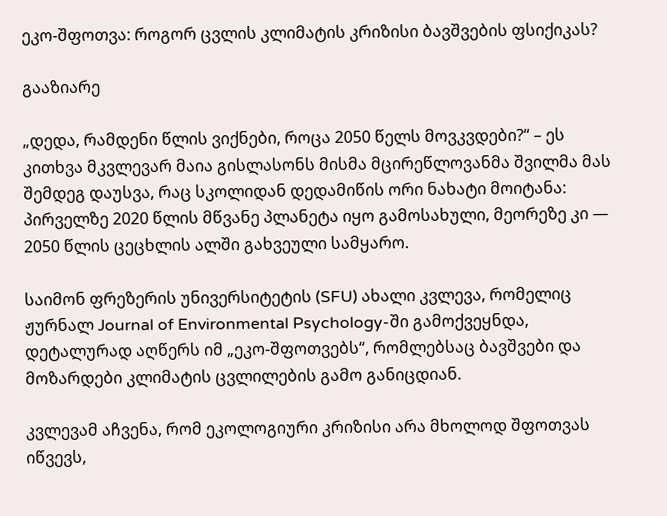ეკო-შფოთვა: როგორ ცვლის კლიმატის კრიზისი ბავშვების ფსიქიკას?

გააზიარე

„დედა, რამდენი წლის ვიქნები, როცა 2050 წელს მოვკვდები?“ – ეს კითხვა მკვლევარ მაია გისლასონს მისმა მცირეწლოვანმა შვილმა მას შემდეგ დაუსვა, რაც სკოლიდან დედამიწის ორი ნახატი მოიტანა: პირველზე 2020 წლის მწვანე პლანეტა იყო გამოსახული, მეორეზე კი — 2050 წლის ცეცხლის ალში გახვეული სამყარო.

საიმონ ფრეზერის უნივერსიტეტის (SFU) ახალი კვლევა, რომელიც ჟურნალ Journal of Environmental Psychology-ში გამოქვეყნდა, დეტალურად აღწერს იმ „ეკო-შფოთვებს“, რომლებსაც ბავშვები და მოზარდები კლიმატის ცვლილების გამო განიცდიან.

კვლევამ აჩვენა, რომ ეკოლოგიური კრიზისი არა მხოლოდ შფოთვას იწვევს,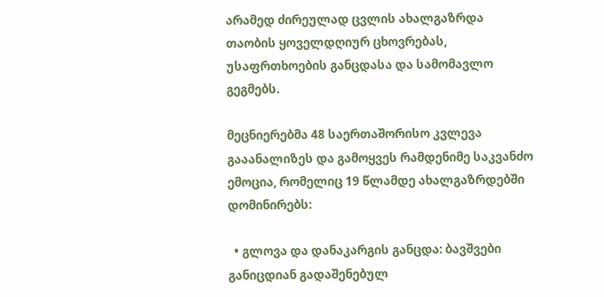არამედ ძირეულად ცვლის ახალგაზრდა თაობის ყოველდღიურ ცხოვრებას, უსაფრთხოების განცდასა და სამომავლო გეგმებს.

მეცნიერებმა 48 საერთაშორისო კვლევა გააანალიზეს და გამოყვეს რამდენიმე საკვანძო ემოცია, რომელიც 19 წლამდე ახალგაზრდებში დომინირებს:

  • გლოვა და დანაკარგის განცდა: ბავშვები განიცდიან გადაშენებულ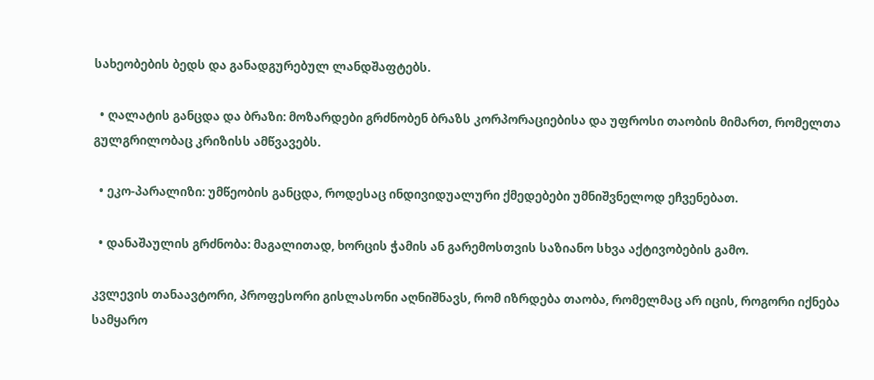სახეობების ბედს და განადგურებულ ლანდშაფტებს.

  • ღალატის განცდა და ბრაზი: მოზარდები გრძნობენ ბრაზს კორპორაციებისა და უფროსი თაობის მიმართ, რომელთა გულგრილობაც კრიზისს ამწვავებს.

  • ეკო-პარალიზი: უმწეობის განცდა, როდესაც ინდივიდუალური ქმედებები უმნიშვნელოდ ეჩვენებათ.

  • დანაშაულის გრძნობა: მაგალითად, ხორცის ჭამის ან გარემოსთვის საზიანო სხვა აქტივობების გამო.

კვლევის თანაავტორი, პროფესორი გისლასონი აღნიშნავს, რომ იზრდება თაობა, რომელმაც არ იცის, როგორი იქნება სამყარო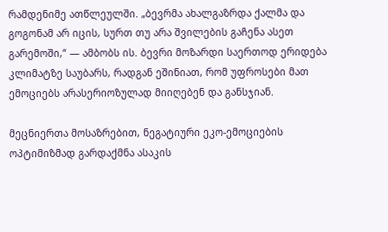რამდენიმე ათწლეულში. „ბევრმა ახალგაზრდა ქალმა და გოგონამ არ იცის, სურთ თუ არა შვილების გაჩენა ასეთ გარემოში,“ — ამბობს ის. ბევრი მოზარდი საერთოდ ერიდება კლიმატზე საუბარს, რადგან ეშინიათ, რომ უფროსები მათ ემოციებს არასერიოზულად მიიღებენ და განსჯიან.

მეცნიერთა მოსაზრებით, ნეგატიური ეკო-ემოციების ოპტიმიზმად გარდაქმნა ასაკის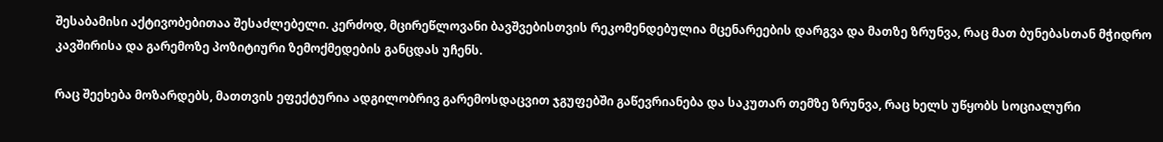შესაბამისი აქტივობებითაა შესაძლებელი. კერძოდ, მცირეწლოვანი ბავშვებისთვის რეკომენდებულია მცენარეების დარგვა და მათზე ზრუნვა, რაც მათ ბუნებასთან მჭიდრო კავშირისა და გარემოზე პოზიტიური ზემოქმედების განცდას უჩენს.

რაც შეეხება მოზარდებს, მათთვის ეფექტურია ადგილობრივ გარემოსდაცვით ჯგუფებში გაწევრიანება და საკუთარ თემზე ზრუნვა, რაც ხელს უწყობს სოციალური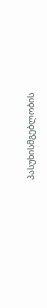პასუხისმგებლობის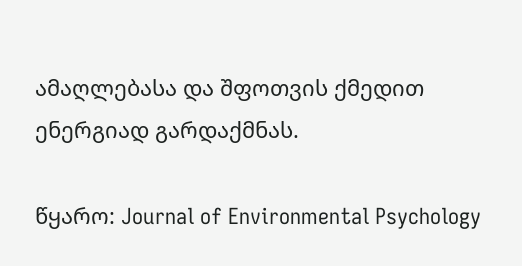ამაღლებასა და შფოთვის ქმედით ენერგიად გარდაქმნას.

წყარო: Journal of Environmental Psychology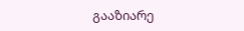გააზიარე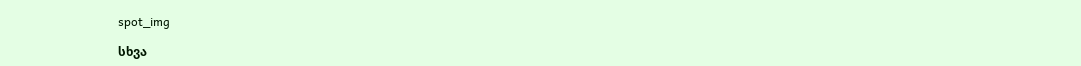spot_img

სხვა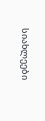სიახლეები